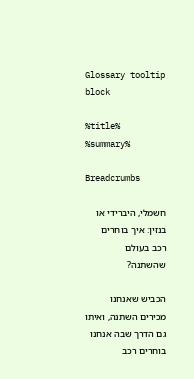Glossary tooltip block

%title% %summary%

Breadcrumbs

חשמלי, היברידי או בנזין: איך בוחרים רכב בעולם שהשתנה?

הכביש שאנחנו מכירים השתנה, ואיתו גם הדרך שבה אנחנו בוחרים רכב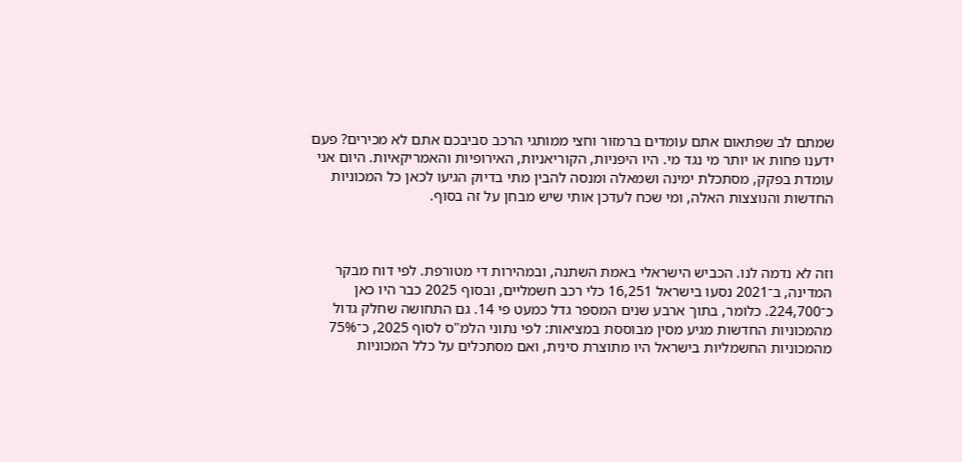שמתם לב שפתאום אתם עומדים ברמזור וחצי ממותגי הרכב סביבכם אתם לא מכירים? פעם ידענו פחות או יותר מי נגד מי. היו היפניות, הקוריאניות, האירופיות והאמריקאיות. היום אני עומדת בפקק, מסתכלת ימינה ושמאלה ומנסה להבין מתי בדיוק הגיעו לכאן כל המכוניות החדשות והנוצצות האלה, ומי שכח לעדכן אותי שיש מבחן על זה בסוף.



וזה לא נדמה לנו. הכביש הישראלי באמת השתנה, ובמהירות די מטורפת. לפי דוח מבקר המדינה, ב־2021 נסעו בישראל 16,251 כלי רכב חשמליים, ובסוף 2025 כבר היו כאן כ־224,700. כלומר, בתוך ארבע שנים המספר גדל כמעט פי 14. גם התחושה שחלק גדול מהמכוניות החדשות מגיע מסין מבוססת במציאות: לפי נתוני הלמ"ס לסוף 2025, כ־75% מהמכוניות החשמליות בישראל היו מתוצרת סינית, ואם מסתכלים על כלל המכוניות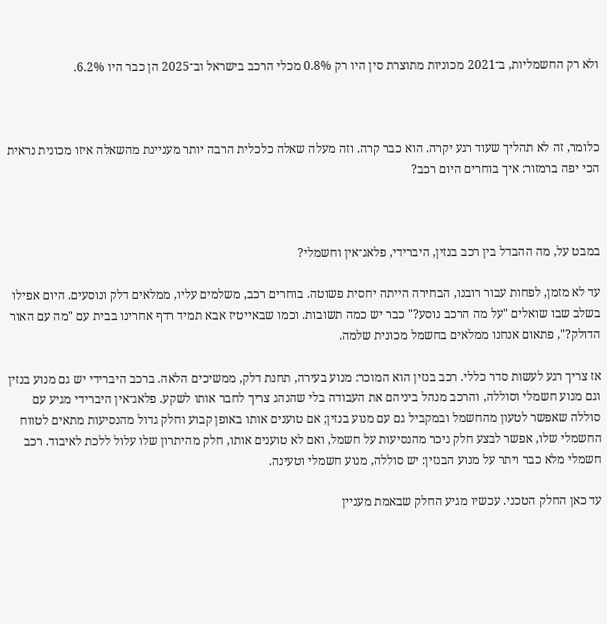ולא רק החשמליות, ב־2021 מכוניות מתוצרת סין היו רק 0.8% מכלי הרכב בישראל וב־2025 הן כבר היו 6.2%.



כלומר, זה לא תהליך שעוד רגע יקרה. הוא כבר קרה. וזה מעלה שאלה כלכלית הרבה יותר מעניינת מהשאלה איזו מכונית נראית הכי יפה ברמזור: איך בוחרים היום רכב?



במבט על, מה ההבדל בין רכב בנזין, היברידי, פלאג־אין וחשמלי?

עד לא מזמן, לפחות עבור רובנו, הבחירה הייתה יחסית פשוטה. בוחרים רכב, משלמים עליו, ממלאים דלק ונוסעים. היום אפילו בשלב שבו שואלים "על מה הרכב נוסע?" כבר יש כמה תשובות. וכמו שבאייטיז אבא תמיד רדף אחרינו בבית עם "מה עם האור הדולק?", פתאום אנחנו ממלאים בחשמל מכונית שלמה.

אז צריך רגע לעשות סדר כללי. רכב בנזין הוא המוכר: מנוע בעירה, תחנת דלק, ממשיכים הלאה. ברכב היברידי יש גם מנוע בנזין וגם מנוע חשמלי וסוללה, והרכב מנהל ביניהם את העבודה בלי שהנהג צריך לחבר אותו לשקע. פלאג־אין היברידי מגיע עם סוללה שאפשר לטעון מהחשמל ובמקביל גם עם מנוע בנזין; אם טוענים אותו באופן קבוע וחלק גדול מהנסיעות מתאים לטווח החשמלי שלו, אפשר לבצע חלק ניכר מהנסיעות על חשמל, ואם לא טוענים אותו, חלק מהיתרון שלו עלול ללכת לאיבוד. רכב חשמלי מלא כבר ויתר על מנוע הבנזין: יש סוללה, מנוע חשמלי וטעינה.

עד כאן החלק הטכני. עכשיו מגיע החלק שבאמת מעניין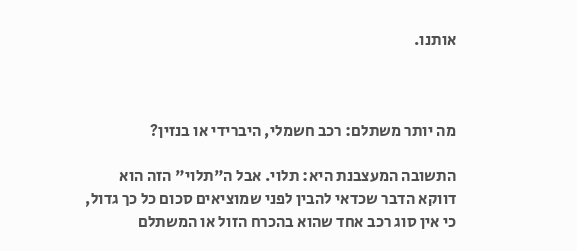אותנו.



מה יותר משתלם: רכב חשמלי, היברידי או בנזין?

התשובה המעצבנת היא: תלוי. אבל ה"תלוי" הזה הוא דווקא הדבר שכדאי להבין לפני שמוציאים סכום כל כך גדול, כי אין סוג רכב אחד שהוא בהכרח הזול או המשתלם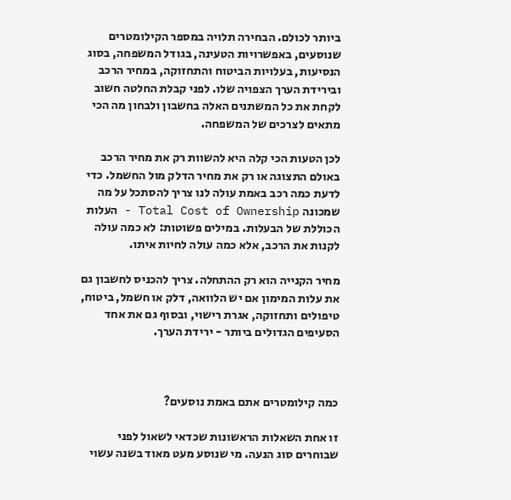ביותר לכולם. הבחירה תלויה במספר הקילומטרים שנוסעים, באפשרויות הטעינה, בגודל המשפחה, בסוג הנסיעות, בעלויות הביטוח והתחזוקה, במחיר הרכב ובירידת הערך הצפויה שלו. לפני קבלת החלטה חשוב לקחת את כל המשתנים האלה בחשבון ולבחון מה הכי מתאים לצרכים של המשפחה.

לכן הטעות הכי קלה היא להשוות רק את מחיר הרכב באולם התצוגה או רק את מחיר הדלק מול החשמל. כדי לדעת כמה רכב באמת עולה לנו צריך להסתכל על מה שמכונה Total Cost of Ownership - העלות הכוללת של הבעלות. במילים פשוטות: לא כמה עולה לקנות את הרכב, אלא כמה עולה לחיות איתו.

מחיר הקנייה הוא רק ההתחלה. צריך להכניס לחשבון גם את עלות המימון אם יש הלוואה, דלק או חשמל, ביטוח, טיפולים ותחזוקה, אגרת רישוי, ובסוף גם את אחד הסעיפים הגדולים ביותר - ירידת הערך.



כמה קילומטרים אתם באמת נוסעים?

זו אחת השאלות הראשונות שכדאי לשאול לפני שבוחרים סוג הנעה. מי שנוסע מעט מאוד בשנה עשוי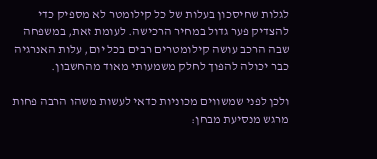לגלות שחיסכון בעלות של כל קילומטר לא מספיק כדי להצדיק פער גדול במחיר הרכישה. לעומת זאת, במשפחה שבה הרכב עושה קילומטרים רבים בכל יום, עלות האנרגיה כבר יכולה להפוך לחלק משמעותי מאוד מהחשבון.

ולכן לפני שמשווים מכוניות כדאי לעשות משהו הרבה פחות מרגש מנסיעת מבחן: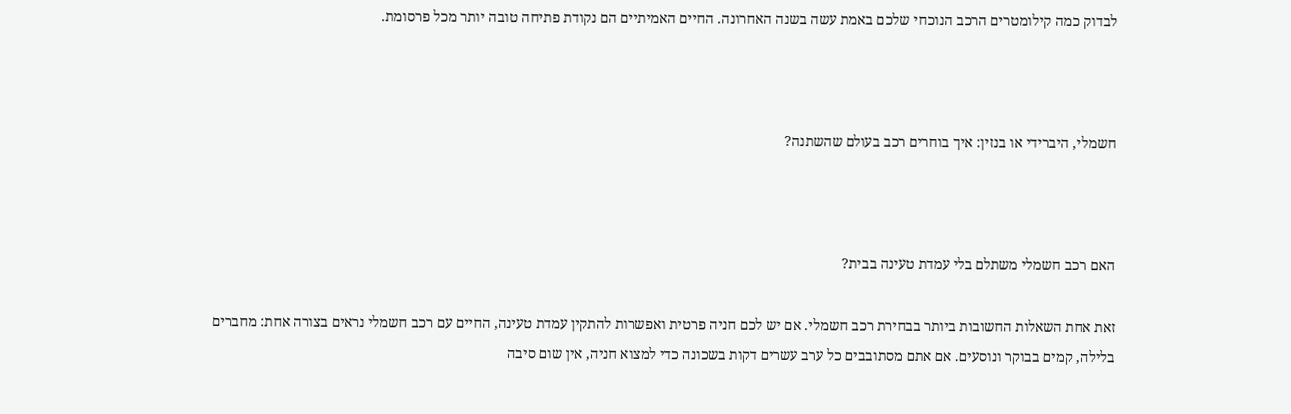לבדוק כמה קילומטרים הרכב הנוכחי שלכם באמת עשה בשנה האחרונה. החיים האמיתיים הם נקודת פתיחה טובה יותר מכל פרסומת.



חשמלי, היברידי או בנזין: איך בוחרים רכב בעולם שהשתנה?



האם רכב חשמלי משתלם בלי עמדת טעינה בבית?

זאת אחת השאלות החשובות ביותר בבחירת רכב חשמלי. אם יש לכם חניה פרטית ואפשרות להתקין עמדת טעינה, החיים עם רכב חשמלי נראים בצורה אחת: מחברים בלילה, קמים בבוקר ונוסעים. אם אתם מסתובבים כל ערב עשרים דקות בשכונה כדי למצוא חניה, אין שום סיבה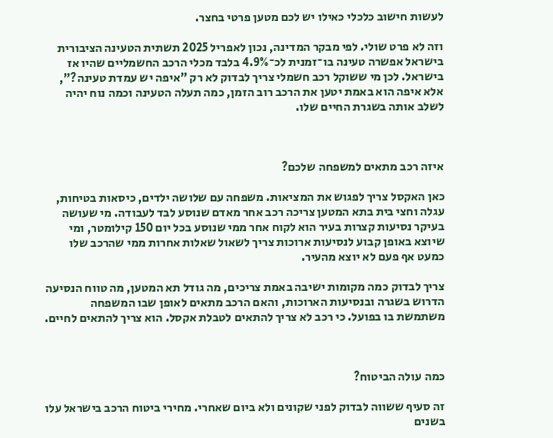לעשות חישוב כלכלי כאילו יש לכם מטען פרטי בחצר.

וזה לא פרט שולי. לפי מבקר המדינה, נכון לאפריל 2025 תשתית הטעינה הציבורית בישראל אפשרה טעינה בו־זמנית לכ־4.9% בלבד מכלי הרכב החשמליים שהיו אז בישראל. לכן מי ששוקל רכב חשמלי צריך לבדוק לא רק "איפה יש עמדת טעינה?", אלא איפה הוא באמת יטען את הרכב רוב הזמן, כמה תעלה הטעינה וכמה נוח יהיה לשלב אותה בשגרת החיים שלו.



איזה רכב מתאים למשפחה שלכם?

כאן האקסל צריך לפגוש את המציאות. משפחה עם שלושה ילדים, כיסאות בטיחות, עגלה וחצי בית בתא המטען צריכה רכב אחר מאדם שנוסע לבד לעבודה. מי שעושה בעיקר נסיעות קצרות בעיר הוא לקוח אחר ממי שנוסע בכל יום 150 קילומטר, ומי שיוצא באופן קבוע לנסיעות ארוכות צריך לשאול שאלות אחרות ממי שהרכב שלו כמעט אף פעם לא יוצא מהעיר.

צריך לבדוק כמה מקומות ישיבה באמת צריכים, מה גודל תא המטען, מה טווח הנסיעה הדרוש בשגרה ובנסיעות הארוכות, והאם הרכב מתאים לאופן שבו המשפחה משתמשת בו בפועל. כי רכב לא צריך להתאים לטבלת אקסל. הוא צריך להתאים לחיים.



כמה עולה הביטוח?

זה סעיף ששווה לבדוק לפני שקונים ולא ביום שאחרי. מחירי ביטוח הרכב בישראל עלו בשנים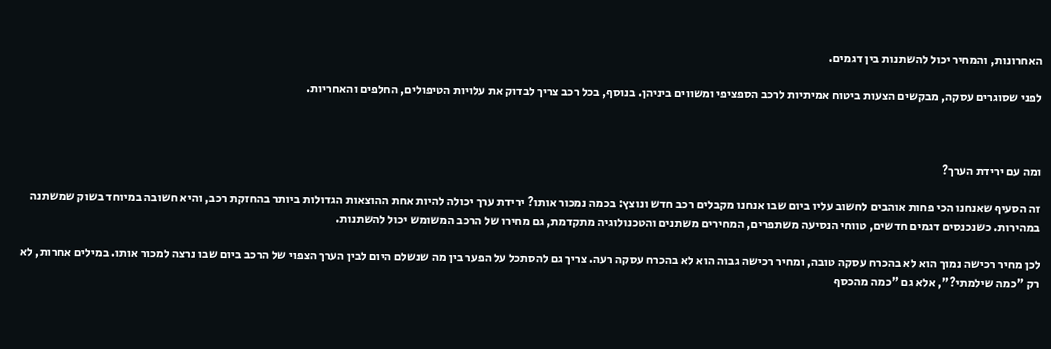האחרונות, והמחיר יכול להשתנות בין דגמים.

לפני שסוגרים עסקה, מבקשים הצעות ביטוח אמיתיות לרכב הספציפי ומשווים ביניהן. בנוסף, בכל רכב צריך לבדוק את עלויות הטיפולים, החלפים והאחריות.



ומה עם ירידת הערך?

זה הסעיף שאנחנו הכי פחות אוהבים לחשוב עליו ביום שבו אנחנו מקבלים רכב חדש ונוצץ: בכמה נמכור אותו? ירידת ערך יכולה להיות אחת ההוצאות הגדולות ביותר בהחזקת רכב, והיא חשובה במיוחד בשוק שמשתנה במהירות. כשנכנסים דגמים חדשים, טווחי הנסיעה משתפרים, המחירים משתנים והטכנולוגיה מתקדמת, גם מחירו של הרכב המשומש יכול להשתנות.

לכן מחיר רכישה נמוך הוא לא בהכרח עסקה טובה, ומחיר רכישה גבוה הוא לא בהכרח עסקה רעה. צריך גם להסתכל על הפער בין מה שנשלם היום לבין הערך הצפוי של הרכב ביום שבו נרצה למכור אותו. במילים אחרות, לא רק "כמה שילמתי?", אלא גם "כמה מהכסף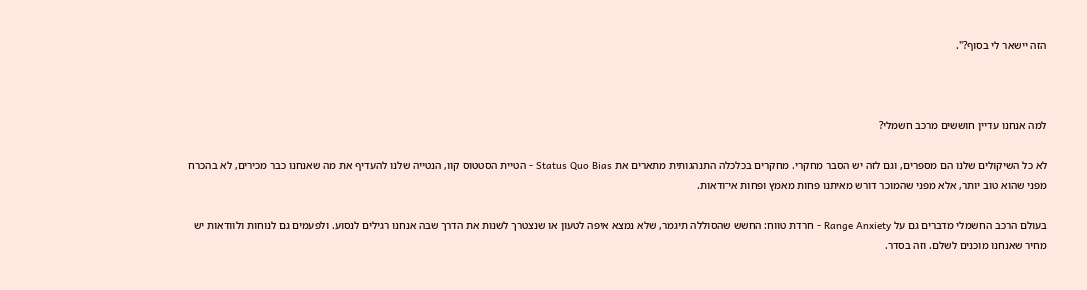הזה יישאר לי בסוף?".



למה אנחנו עדיין חוששים מרכב חשמלי?

לא כל השיקולים שלנו הם מספרים, וגם לזה יש הסבר מחקרי. מחקרים בכלכלה התנהגותית מתארים את Status Quo Bias - הטיית הסטטוס קוו, הנטייה שלנו להעדיף את מה שאנחנו כבר מכירים, לא בהכרח מפני שהוא טוב יותר, אלא מפני שהמוכר דורש מאיתנו פחות מאמץ ופחות אי־ודאות.

בעולם הרכב החשמלי מדברים גם על Range Anxiety - חרדת טווח: החשש שהסוללה תיגמר, שלא נמצא איפה לטעון או שנצטרך לשנות את הדרך שבה אנחנו רגילים לנסוע. ולפעמים גם לנוחות ולוודאות יש מחיר שאנחנו מוכנים לשלם. וזה בסדר.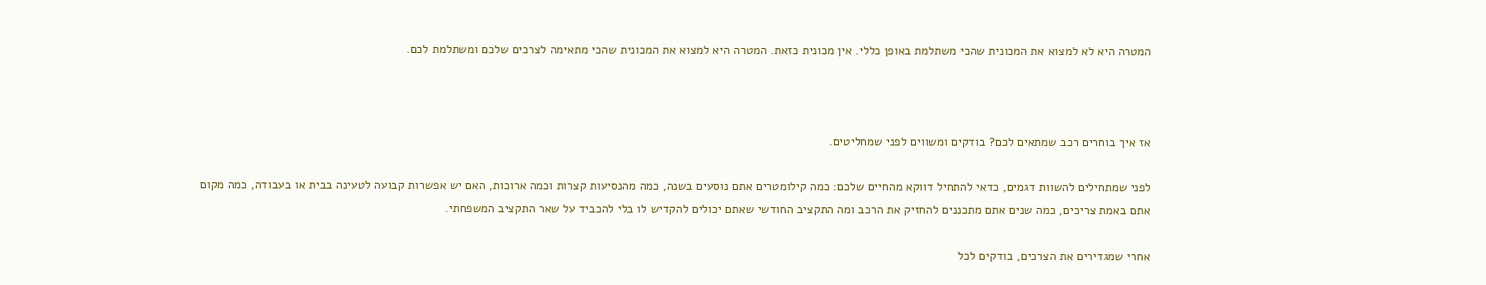המטרה היא לא למצוא את המכונית שהכי משתלמת באופן כללי. אין מכונית כזאת. המטרה היא למצוא את המכונית שהכי מתאימה לצרכים שלכם ומשתלמת לכם.



אז איך בוחרים רכב שמתאים לכם? בודקים ומשווים לפני שמחליטים.

לפני שמתחילים להשוות דגמים, כדאי להתחיל דווקא מהחיים שלכם: כמה קילומטרים אתם נוסעים בשנה, כמה מהנסיעות קצרות וכמה ארוכות, האם יש אפשרות קבועה לטעינה בבית או בעבודה, כמה מקום אתם באמת צריכים, כמה שנים אתם מתכננים להחזיק את הרכב ומה התקציב החודשי שאתם יכולים להקדיש לו בלי להכביד על שאר התקציב המשפחתי.

אחרי שמגדירים את הצרכים, בודקים לכל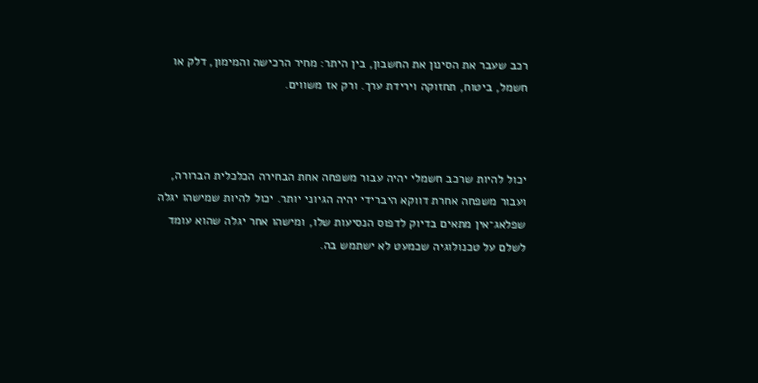רכב שעבר את הסינון את החשבון, בין היתר: מחיר הרכישה והמימון, דלק או חשמל, ביטוח, תחזוקה וירידת ערך. ורק אז משווים.



יכול להיות שרכב חשמלי יהיה עבור משפחה אחת הבחירה הכלכלית הברורה, ועבור משפחה אחרת דווקא היברידי יהיה הגיוני יותר. יכול להיות שמישהו יגלה שפלאג־אין מתאים בדיוק לדפוס הנסיעות שלו, ומישהו אחר יגלה שהוא עומד לשלם על טכנולוגיה שכמעט לא ישתמש בה.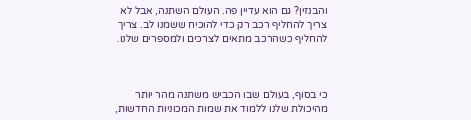והבנזין? גם הוא עדיין פה. העולם השתנה, אבל לא צריך להחליף רכב רק כדי להוכיח ששמנו לב. צריך להחליף כשהרכב מתאים לצרכים ולמספרים שלנו.



כי בסוף, בעולם שבו הכביש משתנה מהר יותר מהיכולת שלנו ללמוד את שמות המכוניות החדשות,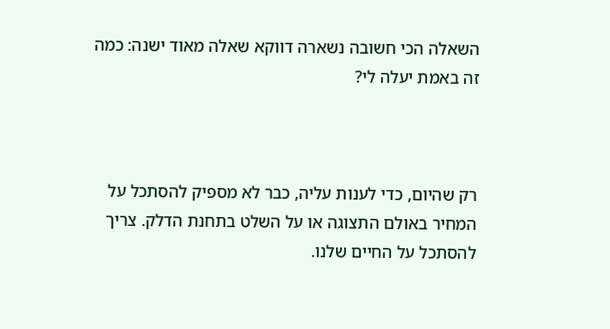השאלה הכי חשובה נשארה דווקא שאלה מאוד ישנה: כמה זה באמת יעלה לי?



רק שהיום, כדי לענות עליה, כבר לא מספיק להסתכל על המחיר באולם התצוגה או על השלט בתחנת הדלק. צריך להסתכל על החיים שלנו.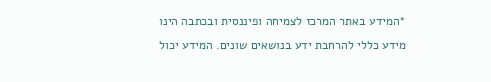*המידע באתר המרכז לצמיחה ופיננסית ובכתבה הינו מידע כללי להרחבת ידע בנושאים שונים. המידע יכול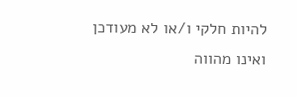להיות חלקי ו/או לא מעודכן ואינו מהווה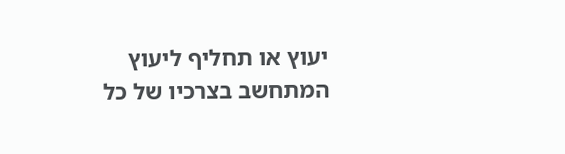יעוץ או תחליף ליעוץ המתחשב בצרכיו של כל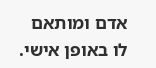אדם ומותאם לו באופן אישי.